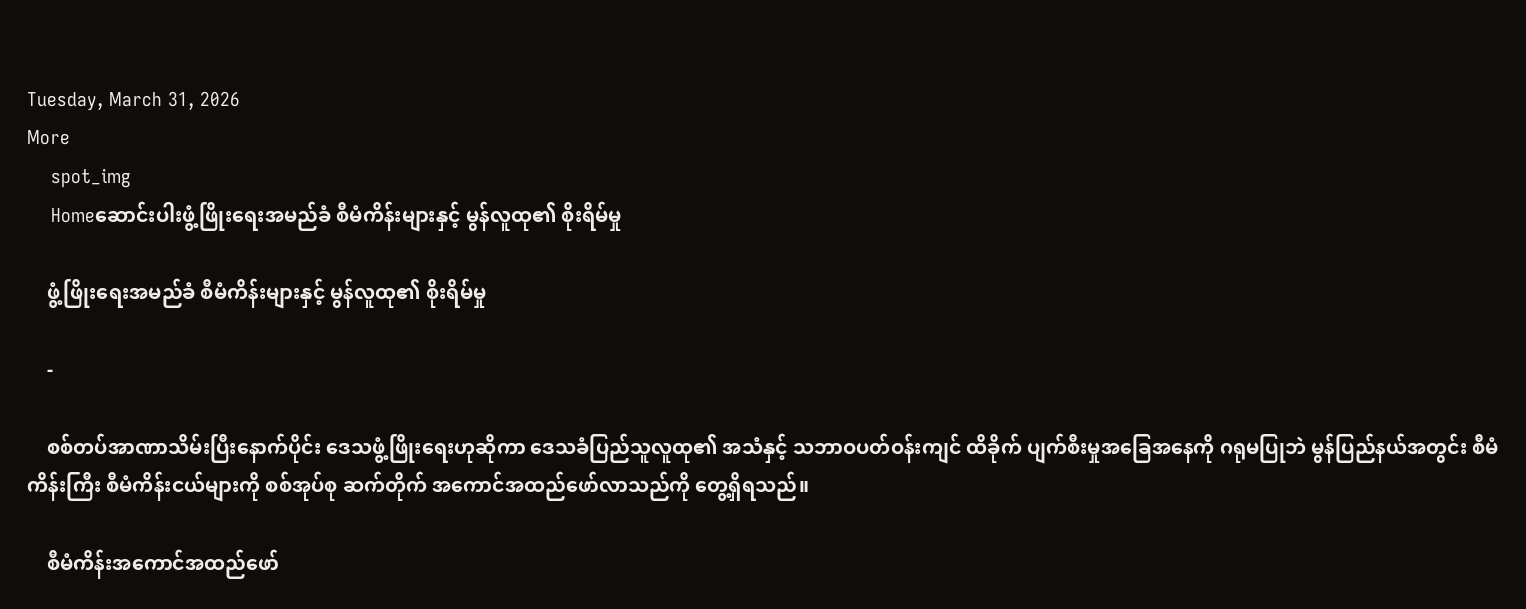Tuesday, March 31, 2026
More
    spot_img
    Homeဆောင်းပါးဖွံ့ဖြိုးရေးအမည်ခံ စီမံကိန်းများနှင့် မွန်လူထု၏ စိုးရိမ်မှု

    ဖွံ့ဖြိုးရေးအမည်ခံ စီမံကိန်းများနှင့် မွန်လူထု၏ စိုးရိမ်မှု

    -

    စစ်တပ်အာဏာသိမ်းပြီးနောက်ပိုင်း ဒေသဖွံ့ဖြိုးရေးဟုဆိုကာ ဒေသခံပြည်သူလူထု၏ အသံနှင့် သဘာဝပတ်ဝန်းကျင် ထိခိုက် ပျက်စီးမှုအခြေအနေကို ဂရုမပြုဘဲ မွန်ပြည်နယ်အတွင်း စီမံကိန်းကြီး စီမံကိန်းငယ်များကို စစ်အုပ်စု ဆက်တိုက် အကောင်အထည်ဖော်လာသည်ကို တွေ့ရှိရသည်။

    စီမံကိန်းအကောင်အထည်ဖော်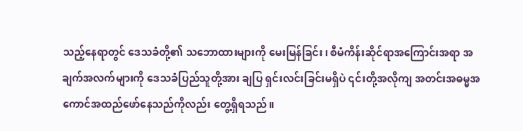သည့်နေရာတွင် ဒေသခံတို့၏ သဘောထားများကို မေးမြန်ခြင်း၊ စီမံကိန်းဆိုင်ရာအကြောင်းအရာ အချက်အလက်များကို ဒေသခံပြည်သူတို့အား ချပြ ရှင်းလင်းခြင်းမရှိပဲ ၎င်းတို့အလိုကျ အတင်းအဓမ္မအကောင်အထည်ဖော်နေသည်ကိုလည်း တွေ့ရှိရသည်။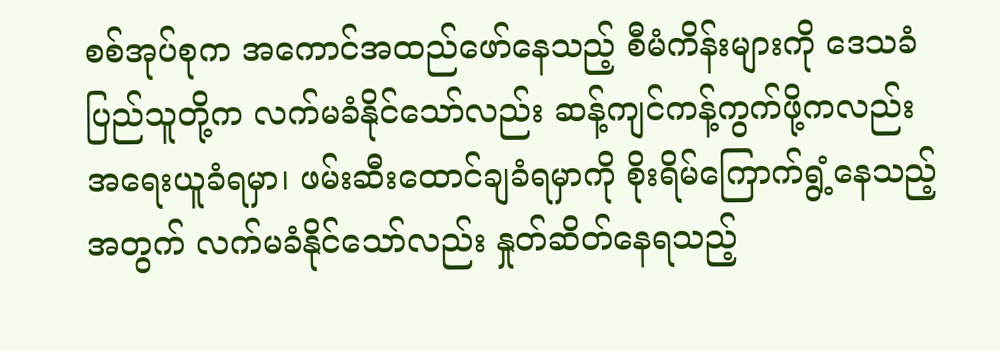စစ်အုပ်စုက အကောင်အထည်ဖော်နေသည့် စီမံကိန်းများကို ဒေသခံပြည်သူတို့က လက်မခံနိုင်သော်လည်း ဆန့်ကျင်ကန့်ကွက်ဖို့ကလည်း အရေးယူခံရမှာ၊ ဖမ်းဆီးထောင်ချခံရမှာကို စိုးရိမ်ကြောက်ရွံ့နေသည့်အတွက် လက်မခံနိုင်သော်လည်း နှုတ်ဆိတ်နေရသည့်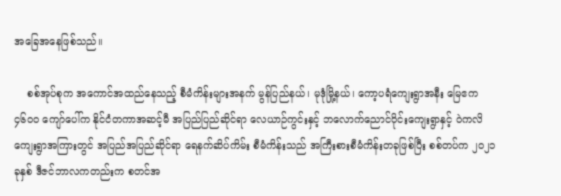အခြေအနေဖြစ်သည်။

    စစ်အုပ်စုက အကောင်အထည်နေသည့် စီမံကိန်းများအနက် မွန်ပြည်နယ်၊ မုဒုံမြို့နယ်‌၊ ကော့ပရံကျေးရွာအနီး မြေဧက ၄၆၀၀ ကျော်ပေါ်က နိုင်ငံတကာအဆင့်မီ အပြည်ပြည်ဆိုင်ရာ လေယာဉ်ကွင်းနှင့် ဘလောက်ညောင်ဝိုင်းကျေးရွာနှင့် ဝဲကလိကျေးရွာအကြားတွင် အပြည်အပြည်ဆိုင်ရာ ရေနက်ဆိပ်ကိမ်း စီမံကိန်းသည် အကြီးစားစီမံကိန်းတခုဖြစ်ပြီး စစ်တပ်က ၂၀၂၁ ခုနှစ် ဒီဇင်ဘာလကတည်းက စတင်အ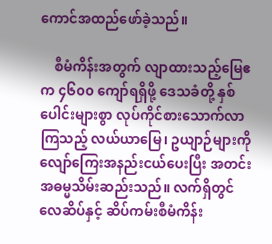ကောင်အထည်ဖော်ခဲ့သည်။

    စီမံကိန်းအတွက် လျာထားသည့်မြေဧက ၄၆၀၀ ကျော်ရရှိဖို့ ဒေသခံတို့ နှစ်ပေါင်းများစွာ လုပ်ကိုင်စားသောက်လာကြသည့် လယ်ယာမြေ၊ ဥယျာဉ်များကို လျော်ကြေးအနည်းငယ်ပေးပြီး အတင်းအဓမ္မသိမ်းဆည်းသည်။ လက်ရှိတွင် လေဆိပ်နှင့် ဆိပ်ကမ်းစီမံကိန်း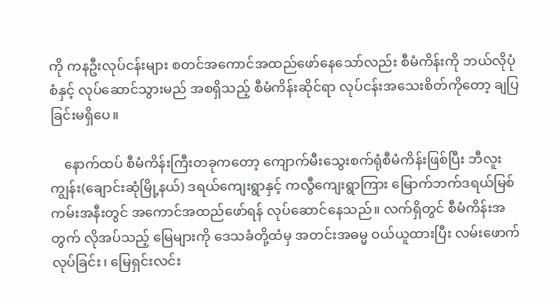ကို ကနဦးလုပ်ငန်းများ စတင်အကောင်အထည်ဖော်နေသော်လည်း စီမံကိန်းကို ဘယ်လိုပုံစံနှင့် လုပ်ဆောင်သွားမည် အစရှိသည့် စီမံကိန်းဆိုင်ရာ လုပ်ငန်းအသေးစိတ်ကိုတော့ ချပြခြင်းမရှိပေ။

    နောက်ထပ် စီမံကိန်းကြီးတခုကတော့ ကျောက်မီးသွေးစက်ရုံစီမံကိန်းဖြစ်ပြီး ဘီလူးကျွန်း(ချောင်းဆုံမြို့နယ်) ဒရယ်ကျေးရွာနှင့် ကလွီကျေးရွာကြား မြောက်ဘက်ဒရယ်မြစ်ကမ်းအနီးတွင် အကောင်အထည်ဖော်ရန် လုပ်ဆောင်နေသည်။ လက်ရှိတွင် စီမံကိန်းအတွက် လိုအပ်သည့် မြေများကို ဒေသခံတို့ထံမှ အတင်းအဓမ္မ ဝယ်ယူထားပြီး လမ်းဖောက်လုပ်ခြင်း၊ မြေရှင်းလင်း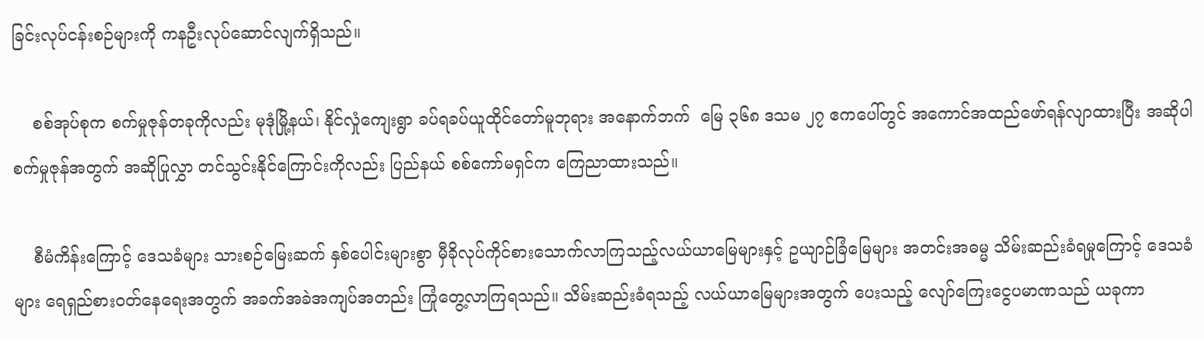ခြင်းလုပ်ငန်းစဉ်များကို ကနဦးလုပ်ဆောင်လျက်ရှိသည်။

    စစ်အုပ်စုက စက်မှုဇုန်တခုကိုလည်း မုဒုံမြို့နယ်၊ နိုင်လှုံကျေးရွာ ခပ်ရခပ်ယူထိုင်တော်မူဘုရား အနောက်ဘက်  မြေ ၃၆၈ ဒသမ ၂၇ ဧကပေါ်တွင် အကောင်အထည်ဖော်ရန်လျာထားပြီး အဆိုပါ စက်မှုဇုန်အတွက် အဆိုပြုလွှာ တင်သွင်းနိုင်ကြောင်းကိုလည်း ပြည်နယ် စစ်ကော်မရှင်က ကြေညာထားသည်။

    စီမံကိန်းကြောင့် ဒေသခံများ သားစဉ်မြေးဆက် နှစ်ပေါင်းများစွာ မှီခိုလုပ်ကိုင်စားသောက်လာကြသည့်လယ်ယာမြေများနှင့် ဥယျာဉ်ခြံမြေများ အတင်းအဓမ္မ သိမ်းဆည်းခံရမှုကြောင့် ဒေသခံများ ရေရှည်စားဝတ်နေရေးအတွက် အခက်အခဲအကျပ်အတည်း ကြုံတွေ့လာကြရသည်။ သိမ်းဆည်းခံရသည့် လယ်ယာမြေများအတွက် ပေးသည့် လျော်ကြေးငွေပမာဏသည် ယခုကာ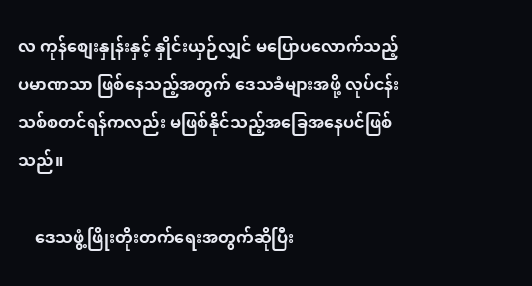လ ကုန်စျေးနှုန်းနှင့် နှိုင်းယှဉ်လျှင် မပြောပလောက်သည့် ပမာဏသာ ဖြစ်နေသည့်အတွက် ဒေသခံများအဖို့ လုပ်ငန်းသစ်စတင်ရန်ကလည်း မဖြစ်နိုင်သည့်အခြေအနေပင်ဖြစ်သည်။

    ဒေသဖွံ့ဖြိုးတိုးတက်ရေးအတွက်ဆိုပြီး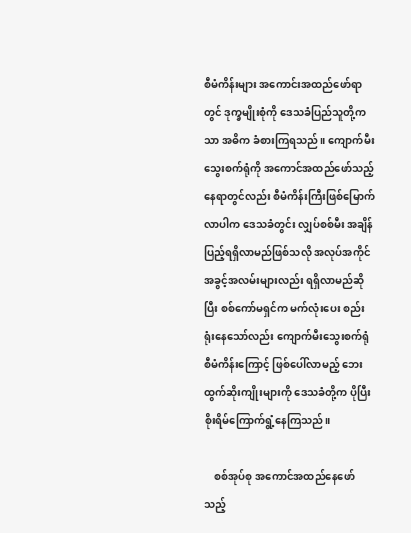စီမံကိန်းများ အကောင်းအထည်ဖော်ရာတွင် ဒုက္ခမျိုးစုံကို ဒေသခံပြည်သူတို့ကသာ အဓိက ခံစားကြရသည်။ ကျောက်မီးသွေးစက်ရုံကို အကောင်အထည်ဖော်သည့် နေရာတွင်လည်း စီမံကိန်းကြီးဖြစ်မြောက်လာပါက ဒေသခံတွင်း လျှပ်စစ်မီး အချိန်ပြည့်ရရှိလာမည်ဖြစ်သလို အလုပ်အကိုင်အခွင့်အလမ်းများလည်း ရရှိလာမည်ဆိုပြီး စစ်ကော်မရှင်က မက်လုံးပေး စည်းရုံးနေသော်လည်း ကျောက်မီးသွေးစက်ရုံ စီမံကိန်းကြောင့် ဖြစ်ပေါ်လာမည့် ဘေးထွက်ဆိုးကျိုးများကို ဒေသခံတို့က ပိုပြီး စိုးရိမ်ကြောက်ရွံ့နေကြသည်။

    စစ်အုပ်စု အကောင်အထည်နေဖော်သည့်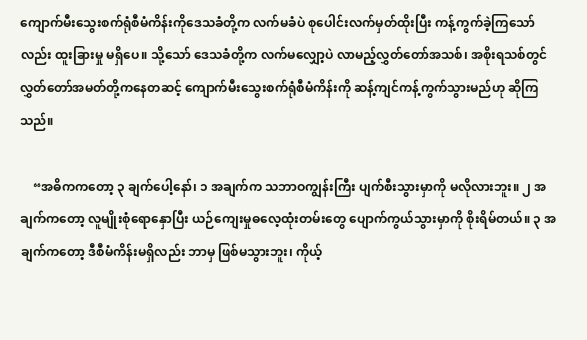ကျောက်မီးသွေးစက်ရုံစီမံကိန်းကိုဒေသခံတို့က လက်မခံပဲ စုပေါင်းလက်မှတ်ထိုးပြီး ကန့်ကွက်ခဲ့ကြသော်လည်း ထူးခြားမှု မရှိပေ။ သို့သော် ဒေသခံတို့က လက်မလျှော့ပဲ လာမည့်လွှတ်တော်အသစ်၊ အစိုးရသစ်တွင် လွှတ်တော်အမတ်တို့ကနေတဆင့် ကျောက်မီးသွေးစက်ရုံစီမံကိန်းကို ဆန့်ကျင်ကန့်ကွက်သွားမည်ဟု ဆိုကြသည်။

    “အဓိကကတော့ ၃ ချက်ပေါ့နော်၊ ၁ အချက်က သဘာဝကျွန်းကြီး ပျက်စီးသွားမှာကို မလိုလားဘူး။ ၂ အချက်ကတော့ လူမျိုးစုံရောနှောပြီး ယဉ်ကျေးမှုဓလေ့ထုံးတမ်းတွေ ပျောက်ကွယ်သွားမှာကို စိုးရိမ်တယ်။ ၃ အချက်ကတော့ ဒီစီမံကိန်းမရှိလည်း ဘာမှ ဖြစ်မသွားဘူး၊ ကိုယ့်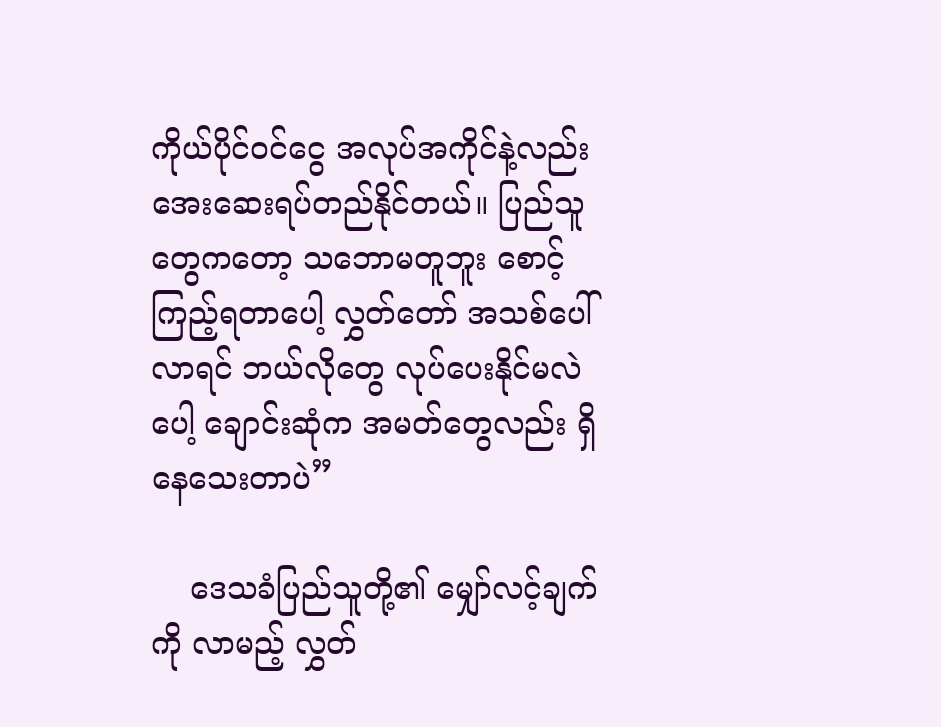ကိုယ်ပိုင်ဝင်ငွေ အလုပ်အကိုင်နဲ့လည်း အေးဆေးရပ်တည်နိုင်တယ်။ ပြည်သူတွေကတော့ သဘောမတူဘူး စောင့်ကြည့်ရတာပေါ့ လွှတ်တော် အသစ်ပေါ်လာရင် ဘယ်လိုတွေ လုပ်ပေးနိုင်မလဲပေါ့‌ ချောင်းဆုံက အမတ်တွေလည်း ရှိနေသေးတာပဲ”

    ဒေသခံပြည်သူတို့၏ မျှော်လင့်ချက်ကို လာမည့် လွှတ်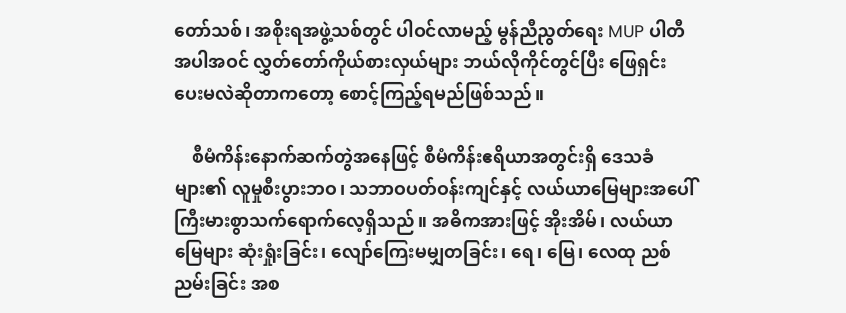တော်သစ်၊ အစိုးရအဖွဲ့သစ်တွင် ပါဝင်လာမည့် မွန်ညီညွတ်ရေး MUP ပါတီအပါအဝင် လွှတ်တော်ကိုယ်စားလှယ်များ ဘယ်လိုကိုင်တွင်ပြီး ဖြေရှင်းပေးမလဲဆိုတာကတော့ စောင့်ကြည့်ရမည်ဖြစ်သည်။

    စီမံကိန်းနောက်ဆက်တွဲအနေဖြင့် စီမံကိန်းဧရိယာအတွင်းရှိ ဒေသခံများ၏ လူမှုစီးပွားဘဝ၊ သဘာဝပတ်ဝန်းကျင်နှင့် လယ်ယာမြေများအပေါ် ကြီးမားစွာသက်ရောက်လေ့ရှိသည်။ အဓိကအားဖြင့် အိုးအိမ်၊ လယ်ယာမြေများ ဆုံးရှုံးခြင်း၊ လျော်ကြေးမမျှတခြင်း၊ ရေ၊ မြေ၊ လေထု ညစ်ညမ်းခြင်း အစ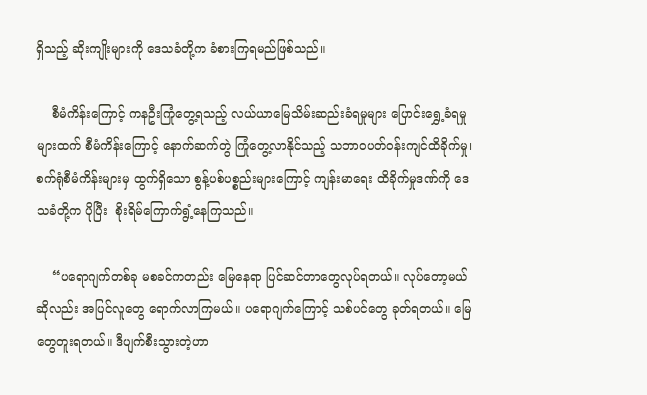ရှိသည့် ဆိုးကျိုးများကို ဒေသခံတို့က ခံစားကြရမည်ဖြစ်သည်။

    စီမံကိန်းကြောင့် ကနဦးကြုံတွေ့ရသည့် လယ်ယာမြေသိမ်းဆည်းခံရမှုများ ပြောင်းရွှေ့ခံရမှုများထက် စီမံကိန်းကြောင့် နောက်ဆက်တွဲ ကြုံတွေ့လာနိုင်သည့် သဘာဝပတ်ဝန်းကျင်ထိခိုက်မှု၊ စက်ရုံစီမံကိန်းများမှ ထွက်ရှိသော စွန့်ပစ်ပစ္စည်းများကြောင့် ကျန်းမာရေး ထိခိုက်မှုဒဏ်ကို ဒေသခံတို့က ပိုပြီး  စိုးရိမ်ကြောက်ရွံ့နေကြသည်။

    “ပရောဂျက်တစ်ခု မစခင်ကတည်း မြေနေရာ ပြင်ဆင်တာတွေလုပ်ရတယ်။ လုပ်တော့မယ် ဆိုလည်း အပြင်လူတွေ ရောက်လာကြမယ်။ ပရောဂျက်ကြောင့် သစ်ပင်တွေ ခုတ်ရတယ်။ မြေတွေတူးရတယ်။ ဒီပျက်စီးသွားတဲ့ဟာ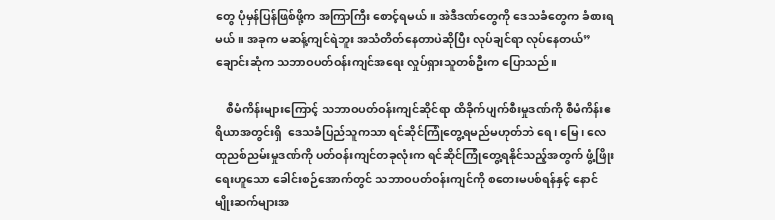တွေ ပုံမှန်ပြန်ဖြစ်ဖို့က အကြာကြီး စောင့်ရမယ်။ အဲဒီဒဏ်တွေကို ဒေသခံတွေက ခံစားရမယ်။ အခုက မဆန့်ကျင်ရဲဘူး အသံတိတ်နေတာပဲဆိုပြီး လုပ်ချင်ရာ လုပ်နေတယ်” ချောင်းဆုံက သဘာဝပတ်ဝန်းကျင်အရေး လှုပ်ရှားသူတစ်ဦးက ပြောသည်။

    စီမံကိန်းများကြောင့် သဘာဝပတ်ဝန်းကျင်ဆိုင်ရာ ထိခိုက်ပျက်စီးမှုဒဏ်ကို စီမံကိန်းဧရိယာအတွင်းရှိ  ဒေသခံပြည်သူကသာ ရင်ဆိုင်ကြုံတွေ့ရမည်မဟုတ်ဘဲ ရေ၊ မြေ၊ လေထုညစ်ညမ်းမှုဒဏ်ကို ပတ်ဝန်းကျင်တခုလုံးက ရင်ဆိုင်ကြုံတွေ့ရနိုင်သည့်အတွက် ဖွံ့ဖြိုးရေးဟူသော ခေါင်းစဉ်အောက်တွင် သဘာဝပတ်ဝန်းကျင်ကို စတေးမပစ်ရန်နှင့် နောင်မျိုးဆက်များအ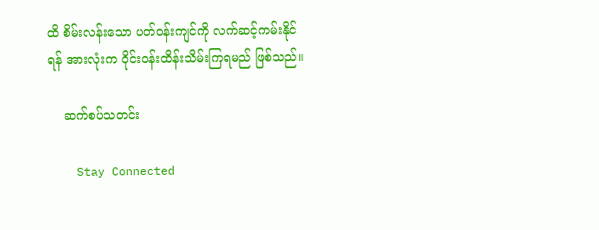ထိ စိမ်းလန်းသော ပတ်ဝန်းကျင်ကို လက်ဆင့်ကမ်းနိုင်ရန် အားလုံးက ဝိုင်းဝန်းထိန်းသိမ်းကြရမည် ဖြစ်သည်။

    ဆက်စပ်သတင်း

    Stay Connected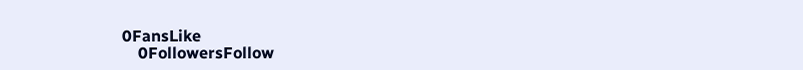0FansLike
    0FollowersFollow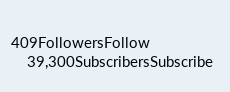409FollowersFollow
    39,300SubscribersSubscribe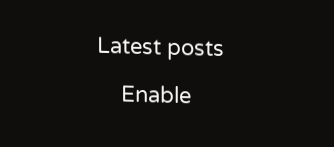Latest posts

    Enable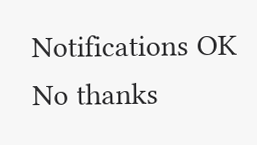Notifications OK No thanks